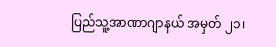ပြည်သူ့အာဏာဂျာနယ် အမှတ် ၂၁၊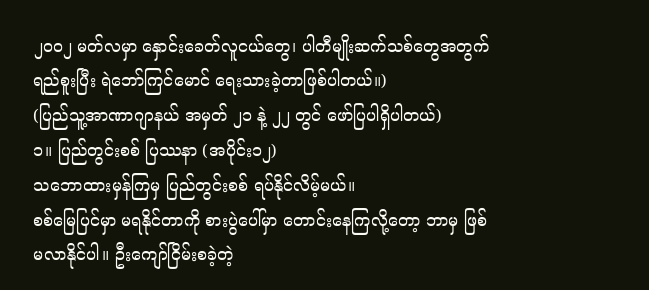၂၀၀၂ မတ်လမှာ နှောင်းခေတ်လူငယ်တွေ၊ ပါတီမျိုးဆက်သစ်တွေအတွက် ရည်စူးပြီး ရဲဘော်ကြင်မောင် ရေးသားခဲ့တာဖြစ်ပါတယ်။)
(ပြည်သူ့အာဏာဂျာနယ် အမှတ် ၂၁ နဲ့ ၂၂ တွင် ဖော်ပြပါရှိပါတယ်)
၁။ ပြည်တွင်းစစ် ပြဿနာ (အပိုင်း၁၂)
သဘောထားမှန်ကြမှ ပြည်တွင်းစစ် ရပ်နိုင်လိမ့်မယ်။
စစ်မြေပြင်မှာ မရနိုင်တာကို စားပွဲပေါ်မှာ တောင်းနေကြလို့တော့ ဘာမှ ဖြစ်မလာနိုင်ပါ။ ဦးကျော်ငြိမ်းစခဲ့တဲ့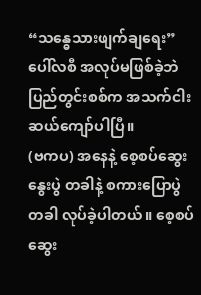“သန္ဓေသားဖျက်ချရေး” ပေါ်လစီ အလုပ်မဖြစ်ခဲ့ဘဲ ပြည်တွင်းစစ်က အသက်ငါးဆယ်ကျော်ပါပြီ။
(ဗကပ) အနေနဲ့ စေ့စပ်ဆွေးနွေးပွဲ တခါနဲ့ စကားပြောပွဲတခါ လုပ်ခဲ့ပါတယ်။ စေ့စပ်ဆွေး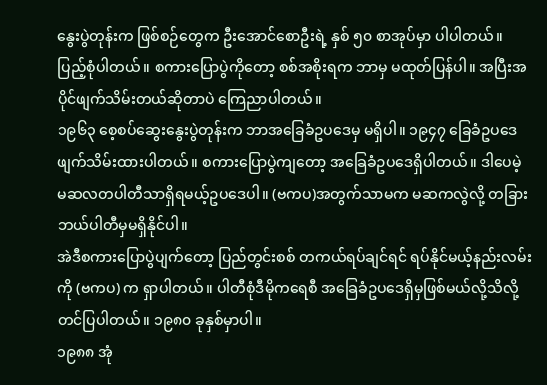နွေးပွဲတုန်းက ဖြစ်စဉ်တွေက ဦးအောင်စောဦးရဲ့ နှစ် ၅၀ စာအုပ်မှာ ပါပါတယ်။ ပြည့်စုံပါတယ်။ စကားပြောပွဲကိုတော့ စစ်အစိုးရက ဘာမှ မထုတ်ပြန်ပါ။ အပြီးအပိုင်ဖျက်သိမ်းတယ်ဆိုတာပဲ ကြေညာပါတယ်။
၁၉၆၃ စေ့စပ်ဆွေးနွေးပွဲတုန်းက ဘာအခြေခံဥပဒေမှ မရှိပါ။ ၁၉၄၇ ခြေခံဥပဒေဖျက်သိမ်းထားပါတယ်။ စကားပြောပွဲကျတော့ အခြေခံဥပဒေရှိပါတယ်။ ဒါပေမဲ့ မဆလတပါတီသာရှိရမယ့်ဥပဒေပါ။ (ဗကပ)အတွက်သာမက မဆကလွဲလို့ တခြားဘယ်ပါတီမှမရှိနိုင်ပါ။
အဲဒီစကားပြောပွဲပျက်တော့ ပြည်တွင်းစစ် တကယ်ရပ်ချင်ရင် ရပ်နိုင်မယ့်နည်းလမ်းကို (ဗကပ) က ရှာပါတယ်။ ပါတီစုံဒီမိုကရေစီ အခြေခံဥပဒေရှိမှဖြစ်မယ်လို့သိလို့ တင်ပြပါတယ်။ ၁၉၈၀ ခုနှစ်မှာပါ။
၁၉၈၈ အုံ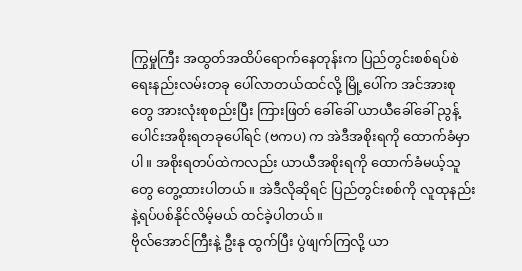ကြွမှုကြီး အထွတ်အထိပ်ရောက်နေတုန်းက ပြည်တွင်းစစ်ရပ်စဲရေးနည်းလမ်းတခု ပေါ်လာတယ်ထင်လို့ မြို့ပေါ်က အင်အားစုတွေ အားလုံးစုစည်းပြီး ကြားဖြတ် ခေါ်ခေါ် ယာယီခေါ်ခေါ် ညွန့်ပေါင်းအစိုးရတခုပေါ်ရင် (ဗကပ) က အဲဒီအစိုးရကို ထောက်ခံမှာပါ။ အစိုးရတပ်ထဲကလည်း ယာယီအစိုးရကို ထောက်ခံမယ့်သူတွေ တွေ့ထားပါတယ်။ အဲဒီလိုဆိုရင် ပြည်တွင်းစစ်ကို လူထုနည်းနဲ့ရပ်ပစ်နိုင်လိမ့်မယ် ထင်ခဲ့ပါတယ်။
ဗိုလ်အောင်ကြီးနဲ့ ဦးနု ထွက်ပြီး ပွဲဖျက်ကြလို့ ယာ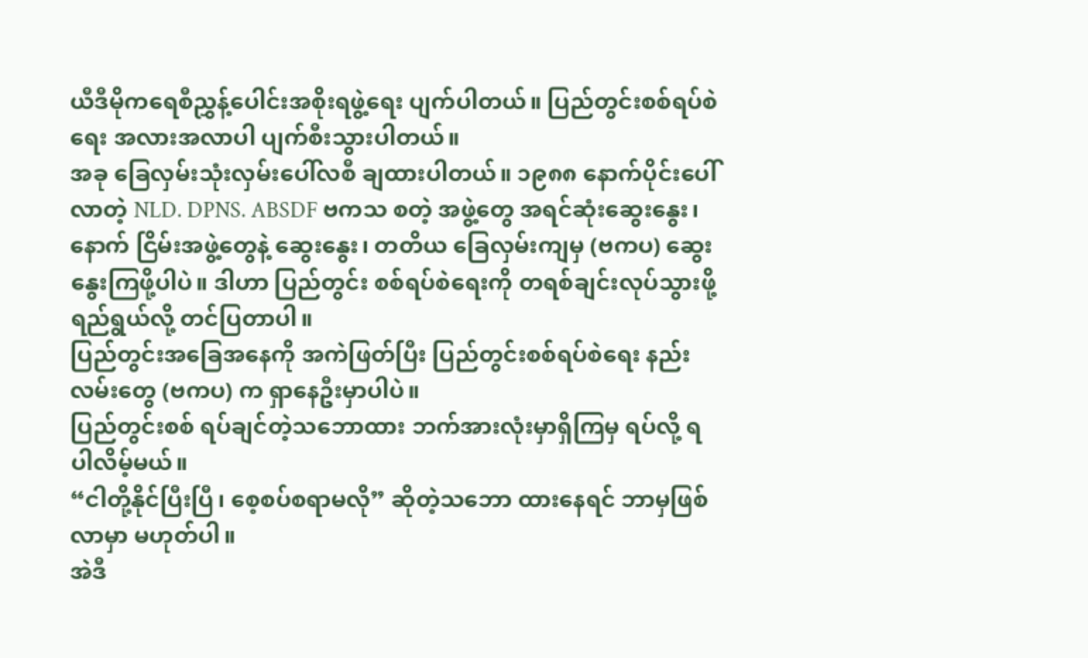ယီဒီမိုကရေစီညွှန့်ပေါင်းအစိုးရဖွဲ့ရေး ပျက်ပါတယ်။ ပြည်တွင်းစစ်ရပ်စဲရေး အလားအလာပါ ပျက်စီးသွားပါတယ်။
အခု ခြေလှမ်းသုံးလှမ်းပေါ်လစီ ချထားပါတယ်။ ၁၉၈၈ နောက်ပိုင်းပေါ်လာတဲ့ NLD. DPNS. ABSDF ဗကသ စတဲ့ အဖွဲ့တွေ အရင်ဆုံးဆွေးနွေး၊ နောက် ငြိမ်းအဖွဲ့တွေနဲ့ ဆွေးနွေး၊ တတိယ ခြေလှမ်းကျမှ (ဗကပ) ဆွေးနွေးကြဖို့ပါပဲ။ ဒါဟာ ပြည်တွင်း စစ်ရပ်စဲရေးကို တရစ်ချင်းလုပ်သွားဖို့ရည်ရွယ်လို့ တင်ပြတာပါ။
ပြည်တွင်းအခြေအနေကို အကဲဖြတ်ပြီး ပြည်တွင်းစစ်ရပ်စဲရေး နည်းလမ်းတွေ (ဗကပ) က ရှာနေဦးမှာပါပဲ။
ပြည်တွင်းစစ် ရပ်ချင်တဲ့သဘောထား ဘက်အားလုံးမှာရှိကြမှ ရပ်လို့ ရပါလိမ့်မယ်။
“ငါတို့နိုင်ပြီးပြီ၊ စေ့စပ်စရာမလို” ဆိုတဲ့သဘော ထားနေရင် ဘာမှဖြစ်လာမှာ မဟုတ်ပါ။
အဲဒီ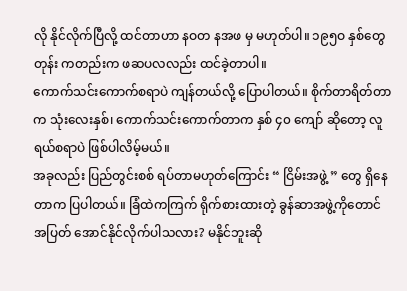လို နိုင်လိုက်ပြီလို့ ထင်တာဟာ နဝတ နအဖ မှ မဟုတ်ပါ။ ၁၉၅ဝ နှစ်တွေတုန်း ကတည်းက ဖဆပလလည်း ထင်ခဲ့တာပါ။
ကောက်သင်းကောက်စရာပဲ ကျန်တယ်လို့ ပြောပါတယ်။ စိုက်တာရိတ်တာက သုံးလေးနှစ်၊ ကောက်သင်းကောက်တာက နှစ် ၄၀ ကျော် ဆိုတော့ လူရယ်စရာပဲ ဖြစ်ပါလိမ့်မယ်။
အခုလည်း ပြည်တွင်းစစ် ရပ်တာမဟုတ်ကြောင်း “ ငြိမ်းအဖွဲ့ ” တွေ ရှိနေတာက ပြပါတယ်။ ခြံထဲကကြက် ရိုက်စားထားတဲ့ ခွန်ဆာအဖွဲ့ကိုတောင် အပြတ် အောင်နိုင်လိုက်ပါသလား? မနိုင်ဘူးဆို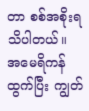တာ စစ်အစိုးရသိပါတယ်။
အမေရိကန်ထွက်ပြီး ကျွတ်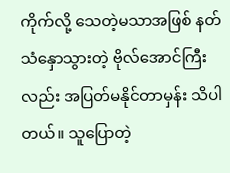ကိုက်လို့ သေတဲ့မသာအဖြစ် နတ်သံနှောသွားတဲ့ ဗိုလ်အောင်ကြီးလည်း အပြတ်မနိုင်တာမှန်း သိပါတယ်။ သူပြောတဲ့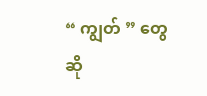“ ကျွတ် ” တွေဆို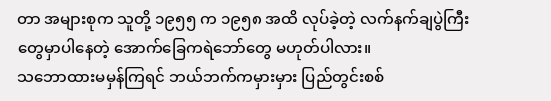တာ အများစုက သူတို့ ၁၉၅၅ က ၁၉၅၈ အထိ လုပ်ခဲ့တဲ့ လက်နက်ချပွဲကြီးတွေမှာပါနေတဲ့ အောက်ခြေကရဲဘော်တွေ မဟုတ်ပါလား။
သဘောထားမမှန်ကြရင် ဘယ်ဘက်ကမှားမှား ပြည်တွင်းစစ်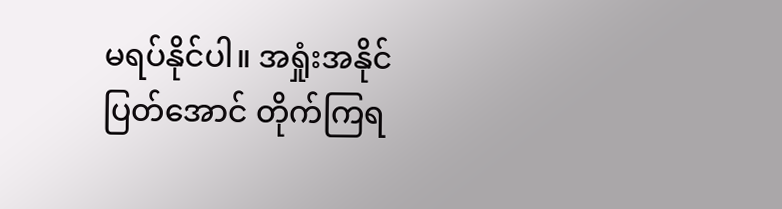မရပ်နိုင်ပါ။ အရှုံးအနိုင်ပြတ်အောင် တိုက်ကြရ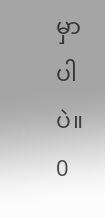မှာပါပဲ။
0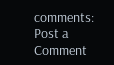comments:
Post a Comment